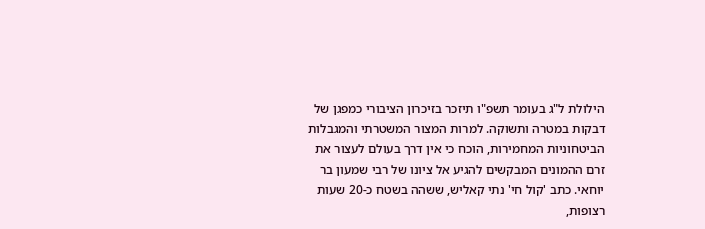הילולת ל"ג בעומר תשפ"ו תיזכר בזיכרון הציבורי כמפגן של דבקות במטרה ותשוקה. למרות המצור המשטרתי והמגבלות הביטחוניות המחמירות, הוכח כי אין דרך בעולם לעצור את זרם ההמונים המבקשים להגיע אל ציונו של רבי שמעון בר יוחאי. כתב 'קול חי' נתי קאליש, ששהה בשטח כ-20 שעות רצופות,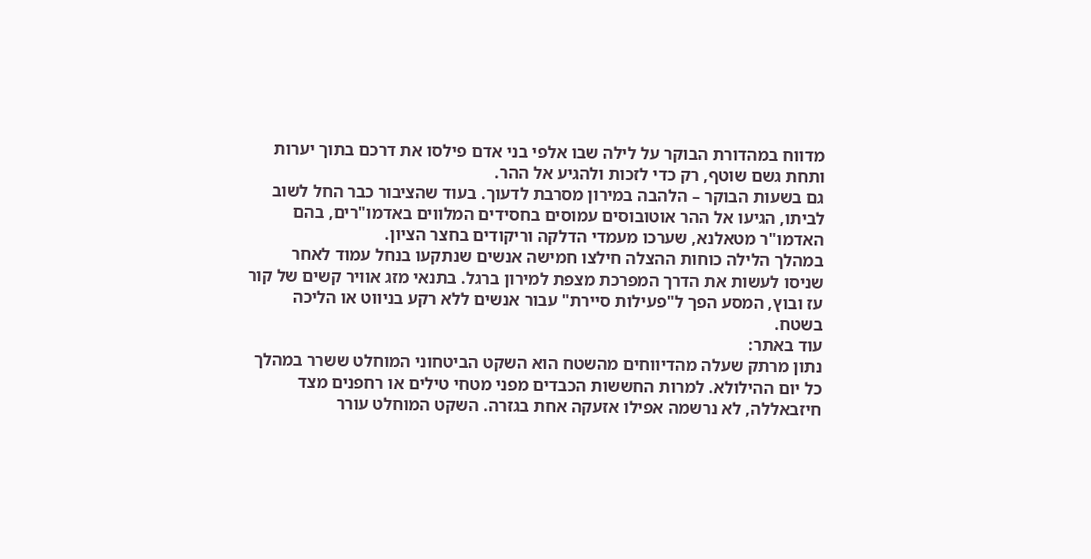מדווח במהדורת הבוקר על לילה שבו אלפי בני אדם פילסו את דרכם בתוך יערות ותחת גשם שוטף, רק כדי לזכות ולהגיע אל ההר.
גם בשעות הבוקר – הלהבה במירון מסרבת לדעוך. בעוד שהציבור כבר החל לשוב לביתו, הגיעו אל ההר אוטובוסים עמוסים בחסידים המלווים באדמו"רים, בהם האדמו"ר מטאלנא, שערכו מעמדי הדלקה וריקודים בחצר הציון.
במהלך הלילה כוחות ההצלה חילצו חמישה אנשים שנתקעו בנחל עמוד לאחר שניסו לעשות את הדרך המפרכת מצפת למירון ברגל. בתנאי מזג אוויר קשים של קור עז ובוץ, המסע הפך ל"פעילות סיירת" עבור אנשים ללא רקע בניווט או הליכה בשטח.
עוד באתר:
נתון מרתק שעלה מהדיווחים מהשטח הוא השקט הביטחוני המוחלט ששרר במהלך כל יום ההילולא. למרות החששות הכבדים מפני מטחי טילים או רחפנים מצד חיזבאללה, לא נרשמה אפילו אזעקה אחת בגזרה. השקט המוחלט עורר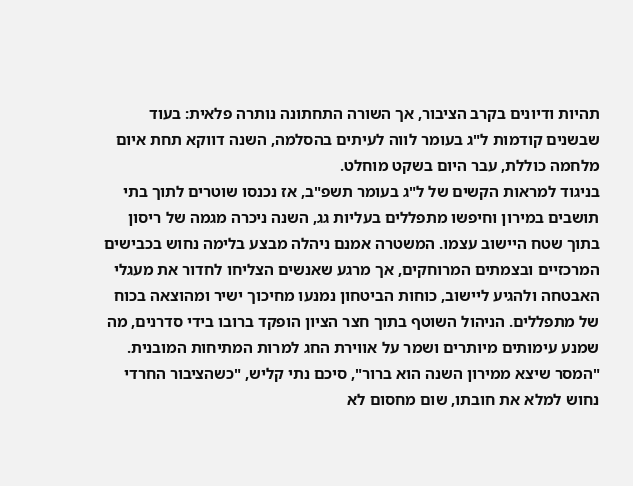תהיות ודיונים בקרב הציבור, אך השורה התחתונה נותרה פלאית: בעוד שבשנים קודמות ל"ג בעומר לווה לעיתים בהסלמה, השנה דווקא תחת איום מלחמה כוללת, עבר היום בשקט מוחלט.
בניגוד למראות הקשים של ל"ג בעומר תשפ"ב, אז נכנסו שוטרים לתוך בתי תושבים במירון וחיפשו מתפללים בעליות גג, השנה ניכרה מגמה של ריסון בתוך שטח היישוב עצמו. המשטרה אמנם ניהלה מבצע בלימה נחוש בכבישים המרכזיים ובצמתים המרוחקים, אך מרגע שאנשים הצליחו לחדור את מעגלי האבטחה ולהגיע ליישוב, כוחות הביטחון נמנעו מחיכוך ישיר ומהוצאה בכוח של מתפללים. הניהול השוטף בתוך חצר הציון הופקד ברובו בידי סדרנים, מה שמנע עימותים מיותרים ושמר על אווירת החג למרות המתיחות המובנית.
"המסר שיצא ממירון השנה הוא ברור", סיכם נתי קליש, "כשהציבור החרדי נחוש למלא את חובתו, שום מחסום לא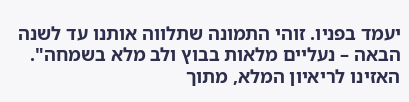יעמד בפניו. זוהי התמונה שתלווה אותנו עד לשנה הבאה – נעליים מלאות בבוץ ולב מלא בשמחה".
האזינו לריאיון המלא, מתוך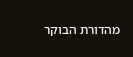מהדורת הבוקר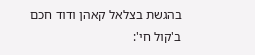בהגשת בצלאל קאהן ודוד חכם ב'קול חי':